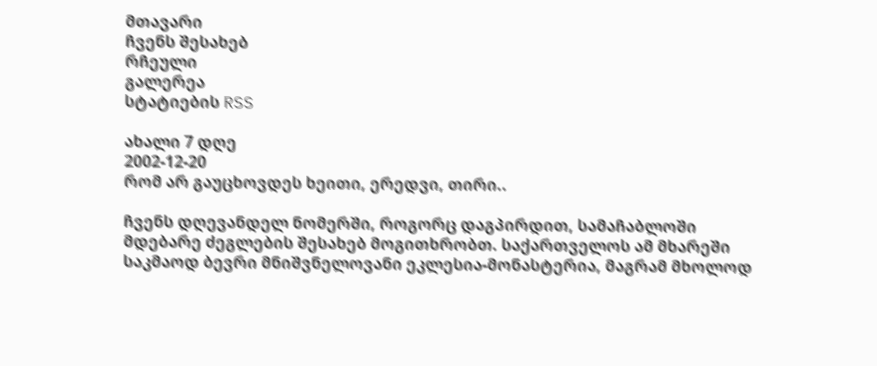მთავარი
ჩვენს შესახებ
რჩეული
გალერეა
სტატიების RSS

ახალი 7 დღე
2002-12-20
რომ არ გაუცხოვდეს ხეითი, ერედვი, თირი..

ჩვენს დღევანდელ ნომერში, როგორც დაგპირდით, სამაჩაბლოში მდებარე ძეგლების შესახებ მოგითხრობთ. საქართველოს ამ მხარეში საკმაოდ ბევრი მნიშვნელოვანი ეკლესია-მონასტერია, მაგრამ მხოლოდ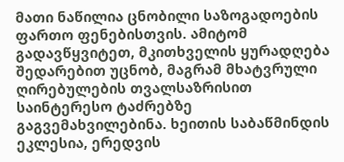მათი ნაწილია ცნობილი საზოგადოების ფართო ფენებისთვის. ამიტომ გადავწყვიტეთ, მკითხველის ყურადღება შედარებით უცნობ, მაგრამ მხატვრული ღირებულების თვალსაზრისით საინტერესო ტაძრებზე გაგვემახვილებინა. ხეითის საბაწმინდის ეკლესია, ერედვის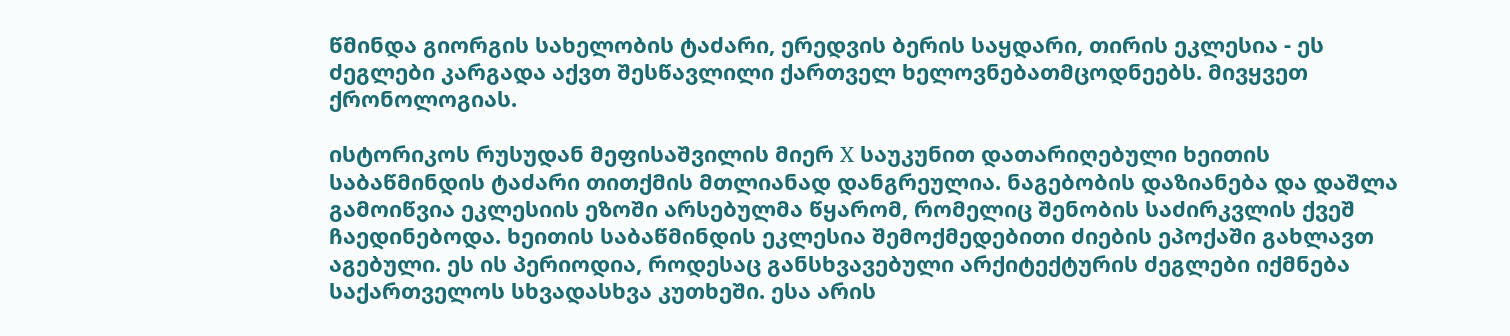წმინდა გიორგის სახელობის ტაძარი, ერედვის ბერის საყდარი, თირის ეკლესია - ეს ძეგლები კარგადა აქვთ შესწავლილი ქართველ ხელოვნებათმცოდნეებს. მივყვეთ ქრონოლოგიას.

ისტორიკოს რუსუდან მეფისაშვილის მიერ X საუკუნით დათარიღებული ხეითის საბაწმინდის ტაძარი თითქმის მთლიანად დანგრეულია. ნაგებობის დაზიანება და დაშლა გამოიწვია ეკლესიის ეზოში არსებულმა წყარომ, რომელიც შენობის საძირკვლის ქვეშ ჩაედინებოდა. ხეითის საბაწმინდის ეკლესია შემოქმედებითი ძიების ეპოქაში გახლავთ აგებული. ეს ის პერიოდია, როდესაც განსხვავებული არქიტექტურის ძეგლები იქმნება საქართველოს სხვადასხვა კუთხეში. ესა არის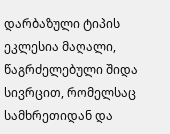დარბაზული ტიპის ეკლესია მაღალი, წაგრძელებული შიდა სივრცით, რომელსაც სამხრეთიდან და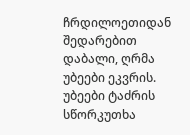ჩრდილოეთიდან შედარებით დაბალი, ღრმა უბეები ეკვრის. უბეები ტაძრის სწორკუთხა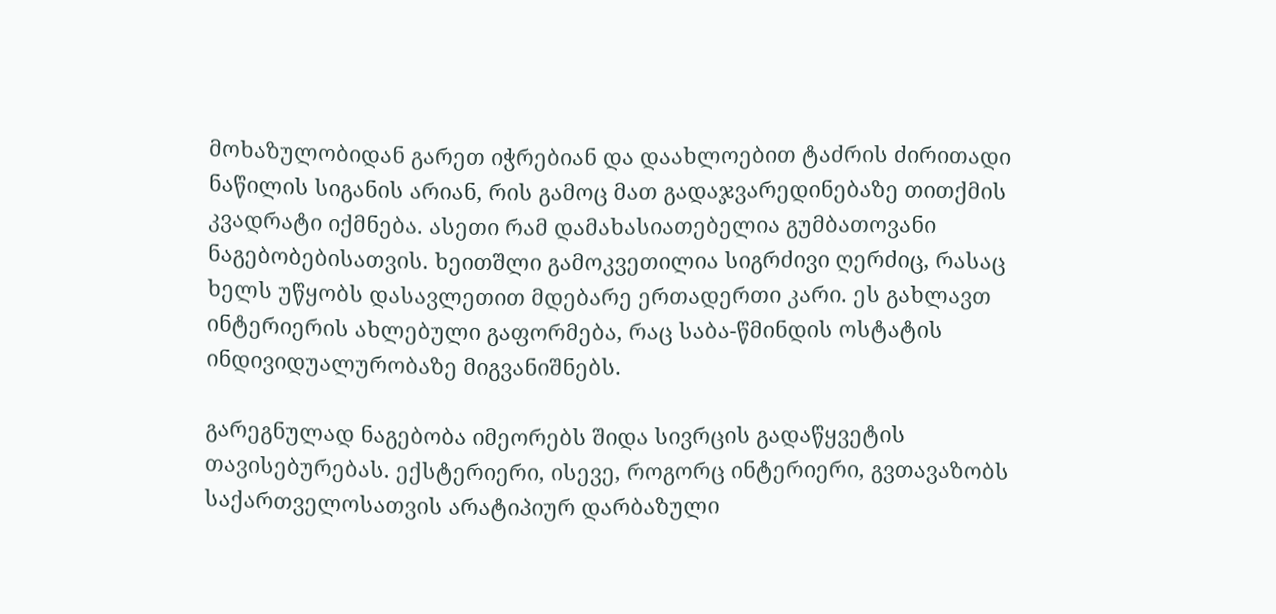მოხაზულობიდან გარეთ იჭრებიან და დაახლოებით ტაძრის ძირითადი ნაწილის სიგანის არიან, რის გამოც მათ გადაჯვარედინებაზე თითქმის კვადრატი იქმნება. ასეთი რამ დამახასიათებელია გუმბათოვანი ნაგებობებისათვის. ხეითშლი გამოკვეთილია სიგრძივი ღერძიც, რასაც ხელს უწყობს დასავლეთით მდებარე ერთადერთი კარი. ეს გახლავთ ინტერიერის ახლებული გაფორმება, რაც საბა-წმინდის ოსტატის ინდივიდუალურობაზე მიგვანიშნებს.

გარეგნულად ნაგებობა იმეორებს შიდა სივრცის გადაწყვეტის თავისებურებას. ექსტერიერი, ისევე, როგორც ინტერიერი, გვთავაზობს საქართველოსათვის არატიპიურ დარბაზული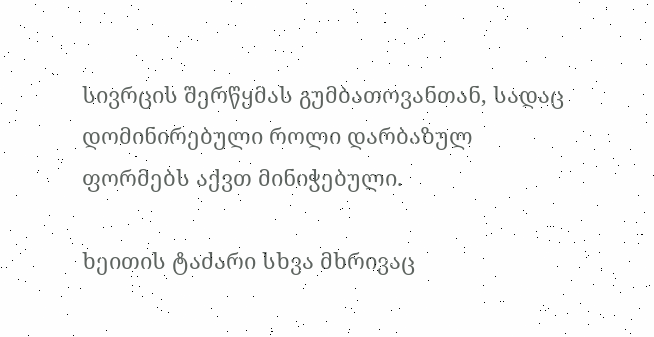სივრცის შერწყმას გუმბათოვანთან, სადაც დომინირებული როლი დარბაზულ ფორმებს აქვთ მინიჭებული.

ხეითის ტაძარი სხვა მხრივაც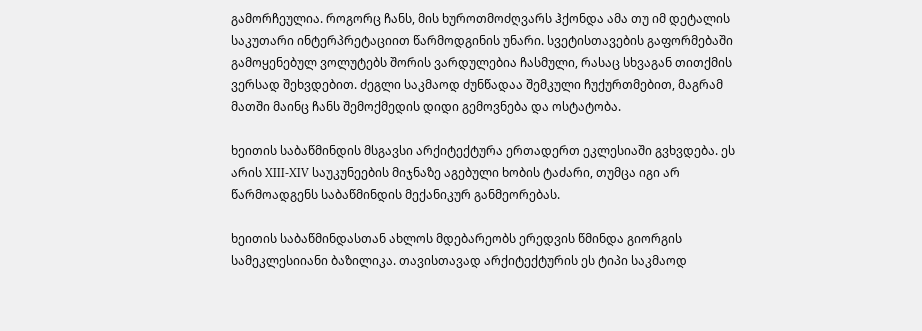გამორჩეულია. როგორც ჩანს, მის ხუროთმოძღვარს ჰქონდა ამა თუ იმ დეტალის საკუთარი ინტერპრეტაციით წარმოდგინის უნარი. სვეტისთავების გაფორმებაში გამოყენებულ ვოლუტებს შორის ვარდულებია ჩასმული, რასაც სხვაგან თითქმის ვერსად შეხვდებით. ძეგლი საკმაოდ ძუნწადაა შემკული ჩუქურთმებით, მაგრამ მათში მაინც ჩანს შემოქმედის დიდი გემოვნება და ოსტატობა.

ხეითის საბაწმინდის მსგავსი არქიტექტურა ერთადერთ ეკლესიაში გვხვდება. ეს არის XIII-XIV საუკუნეების მიჯნაზე აგებული ხობის ტაძარი, თუმცა იგი არ წარმოადგენს საბაწმინდის მექანიკურ განმეორებას.

ხეითის საბაწმინდასთან ახლოს მდებარეობს ერედვის წმინდა გიორგის სამეკლესიიანი ბაზილიკა. თავისთავად არქიტექტურის ეს ტიპი საკმაოდ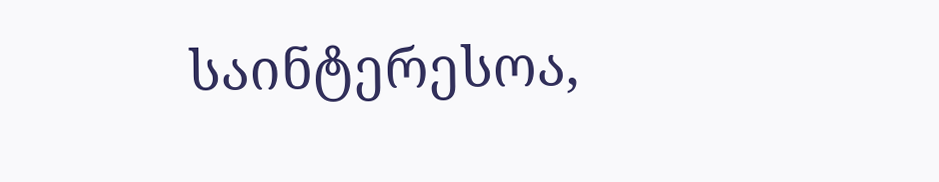საინტერესოა,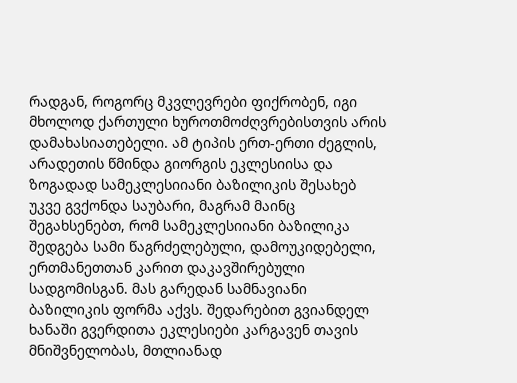რადგან, როგორც მკვლევრები ფიქრობენ, იგი მხოლოდ ქართული ხუროთმოძღვრებისთვის არის დამახასიათებელი. ამ ტიპის ერთ-ერთი ძეგლის, არადეთის წმინდა გიორგის ეკლესიისა და ზოგადად სამეკლესიიანი ბაზილიკის შესახებ უკვე გვქონდა საუბარი, მაგრამ მაინც შეგახსენებთ, რომ სამეკლესიიანი ბაზილიკა შედგება სამი წაგრძელებული, დამოუკიდებელი, ერთმანეთთან კარით დაკავშირებული სადგომისგან. მას გარედან სამნავიანი ბაზილიკის ფორმა აქვს. შედარებით გვიანდელ ხანაში გვერდითა ეკლესიები კარგავენ თავის მნიშვნელობას, მთლიანად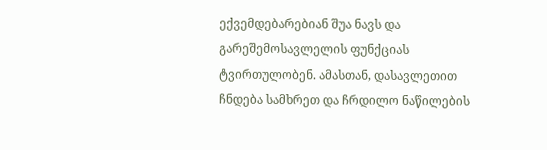ექვემდებარებიან შუა ნავს და გარეშემოსავლელის ფუნქციას ტვირთულობენ. ამასთან, დასავლეთით ჩნდება სამხრეთ და ჩრდილო ნაწილების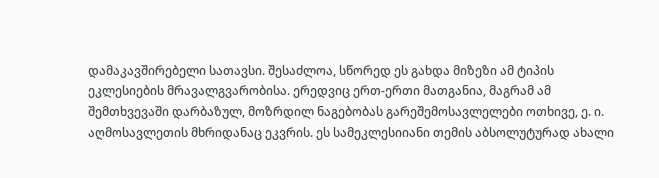დამაკავშირებელი სათავსი. შესაძლოა, სწორედ ეს გახდა მიზეზი ამ ტიპის ეკლესიების მრავალგვარობისა. ერედვიც ერთ-ერთი მათგანია, მაგრამ ამ შემთხვევაში დარბაზულ, მოზრდილ ნაგებობას გარეშემოსავლელები ოთხივე, ე. ი. აღმოსავლეთის მხრიდანაც ეკვრის. ეს სამეკლესიიანი თემის აბსოლუტურად ახალი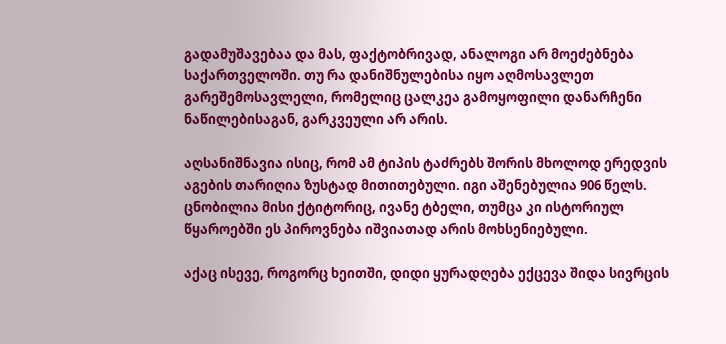გადამუშავებაა და მას, ფაქტობრივად, ანალოგი არ მოეძებნება საქართველოში. თუ რა დანიშნულებისა იყო აღმოსავლეთ გარეშემოსავლელი, რომელიც ცალკეა გამოყოფილი დანარჩენი ნაწილებისაგან, გარკვეული არ არის.

აღსანიშნავია ისიც, რომ ამ ტიპის ტაძრებს შორის მხოლოდ ერედვის აგების თარიღია ზუსტად მითითებული. იგი აშენებულია 906 წელს. ცნობილია მისი ქტიტორიც, ივანე ტბელი, თუმცა კი ისტორიულ წყაროებში ეს პიროვნება იშვიათად არის მოხსენიებული.

აქაც ისევე, როგორც ხეითში, დიდი ყურადღება ექცევა შიდა სივრცის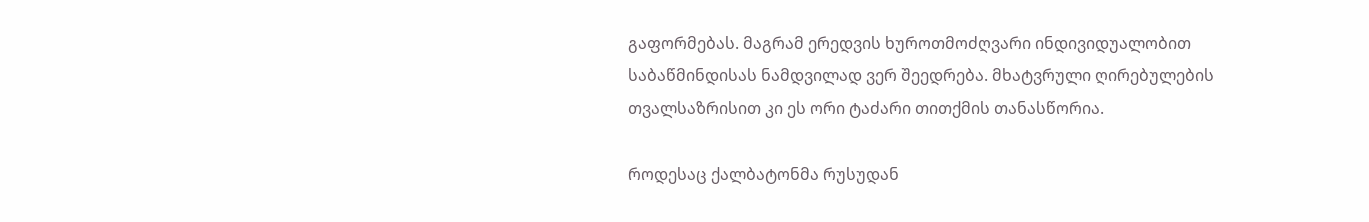გაფორმებას. მაგრამ ერედვის ხუროთმოძღვარი ინდივიდუალობით საბაწმინდისას ნამდვილად ვერ შეედრება. მხატვრული ღირებულების თვალსაზრისით კი ეს ორი ტაძარი თითქმის თანასწორია.

როდესაც ქალბატონმა რუსუდან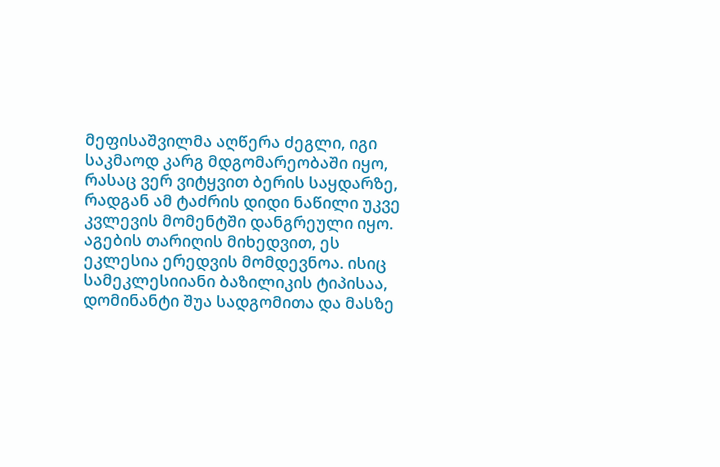მეფისაშვილმა აღწერა ძეგლი, იგი საკმაოდ კარგ მდგომარეობაში იყო, რასაც ვერ ვიტყვით ბერის საყდარზე, რადგან ამ ტაძრის დიდი ნაწილი უკვე კვლევის მომენტში დანგრეული იყო. აგების თარიღის მიხედვით, ეს ეკლესია ერედვის მომდევნოა. ისიც სამეკლესიიანი ბაზილიკის ტიპისაა, დომინანტი შუა სადგომითა და მასზე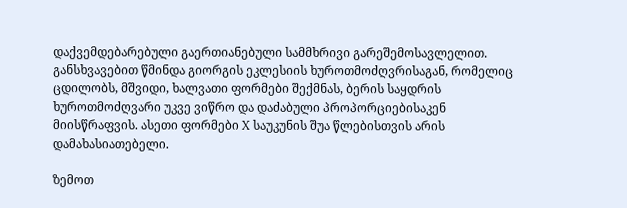დაქვემდებარებული გაერთიანებული სამმხრივი გარეშემოსავლელით. განსხვავებით წმინდა გიორგის ეკლესიის ხუროთმოძღვრისაგან, რომელიც ცდილობს, მშვიდი, ხალვათი ფორმები შექმნას, ბერის საყდრის ხუროთმოძღვარი უკვე ვიწრო და დაძაბული პროპორციებისაკენ მიისწრაფვის. ასეთი ფორმები X საუკუნის შუა წლებისთვის არის დამახასიათებელი.

ზემოთ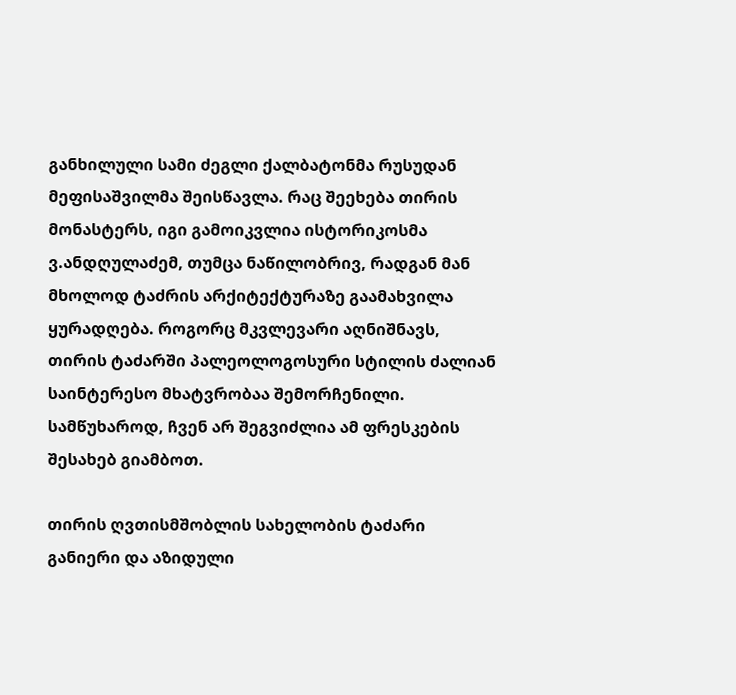განხილული სამი ძეგლი ქალბატონმა რუსუდან მეფისაშვილმა შეისწავლა. რაც შეეხება თირის მონასტერს, იგი გამოიკვლია ისტორიკოსმა ვ.ანდღულაძემ, თუმცა ნაწილობრივ, რადგან მან მხოლოდ ტაძრის არქიტექტურაზე გაამახვილა ყურადღება. როგორც მკვლევარი აღნიშნავს, თირის ტაძარში პალეოლოგოსური სტილის ძალიან საინტერესო მხატვრობაა შემორჩენილი. სამწუხაროდ, ჩვენ არ შეგვიძლია ამ ფრესკების შესახებ გიამბოთ.

თირის ღვთისმშობლის სახელობის ტაძარი განიერი და აზიდული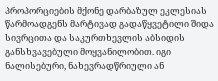პროპორციების მქონე დარბაზულ ეკლესიას წარმოადგენს მარტივად გადაწყვეტილი შიდა სივრცითა და საკურთხევლის აბსიდის განსხვავებული მოყვანილობით. იგი ნალისებური, ნახევრადწრიული ან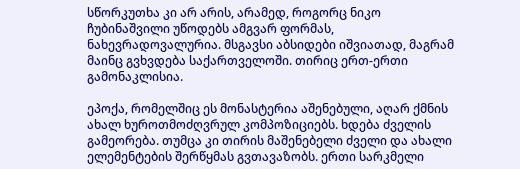სწორკუთხა კი არ არის, არამედ, როგორც ნიკო ჩუბინაშვილი უწოდებს ამგვარ ფორმას, ნახევრადოვალურია. მსგავსი აბსიდები იშვიათად, მაგრამ მაინც გვხვდება საქართველოში. თირიც ერთ-ერთი გამონაკლისია.

ეპოქა, რომელშიც ეს მონასტერია აშენებული, აღარ ქმნის ახალ ხუროთმოძღვრულ კომპოზიციებს. ხდება ძველის გამეორება. თუმცა კი თირის მაშენებელი ძველი და ახალი ელემენტების შერწყმას გვთავაზობს. ერთი სარკმელი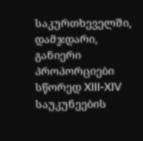საკურთხეველში, დამჯდარი, განიერი პროპორციები სწორედ XIII-XIV საუკუნეების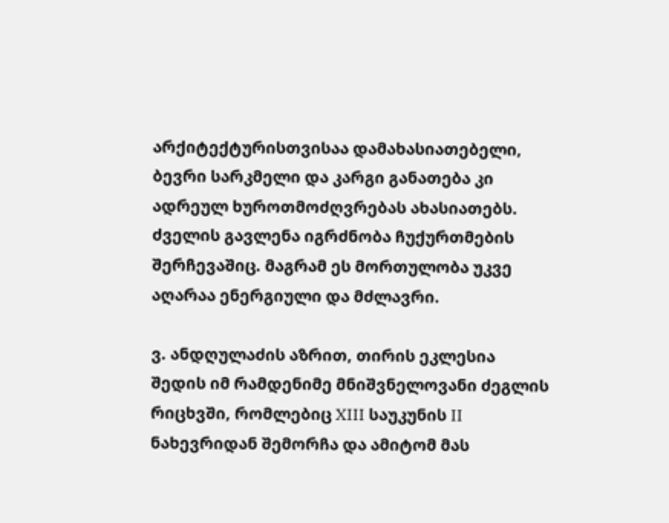არქიტექტურისთვისაა დამახასიათებელი, ბევრი სარკმელი და კარგი განათება კი ადრეულ ხუროთმოძღვრებას ახასიათებს. ძველის გავლენა იგრძნობა ჩუქურთმების შერჩევაშიც. მაგრამ ეს მორთულობა უკვე აღარაა ენერგიული და მძლავრი.

ვ. ანდღულაძის აზრით, თირის ეკლესია შედის იმ რამდენიმე მნიშვნელოვანი ძეგლის რიცხვში, რომლებიც XIII საუკუნის II ნახევრიდან შემორჩა და ამიტომ მას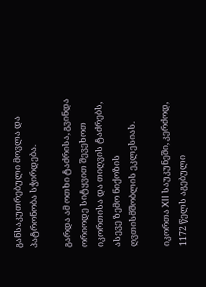განსაკუთრებული მოვლა და პატრონობა სჭირდება.

გარდა ამ ოთხი ტაძრისა, გვინდა ორიოდე სიტყვით შევეხოთ იკორთისა და თიღვის ტაძრებს, ასევე ზემო ნიქოზის ღვთისმშობლის ეკლესიას.

იკორთა XII საუკუნეში, კერძოდ, 1172 წელს აგებული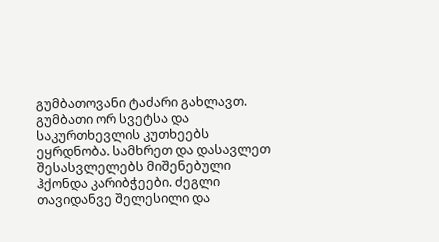გუმბათოვანი ტაძარი გახლავთ. გუმბათი ორ სვეტსა და საკურთხევლის კუთხეებს ეყრდნობა. სამხრეთ და დასავლეთ შესასვლელებს მიშენებული ჰქონდა კარიბჭეები. ძეგლი თავიდანვე შელესილი და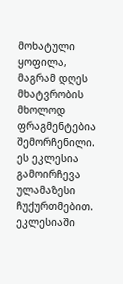მოხატული ყოფილა, მაგრამ დღეს მხატვრობის მხოლოდ ფრაგმენტებია შემორჩენილი. ეს ეკლესია გამოირჩევა ულამაზესი ჩუქურთმებით. ეკლესიაში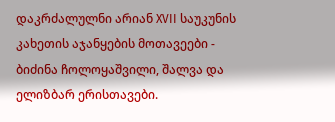დაკრძალულნი არიან XVII საუკუნის კახეთის აჯანყების მოთავეები - ბიძინა ჩოლოყაშვილი, შალვა და ელიზბარ ერისთავები.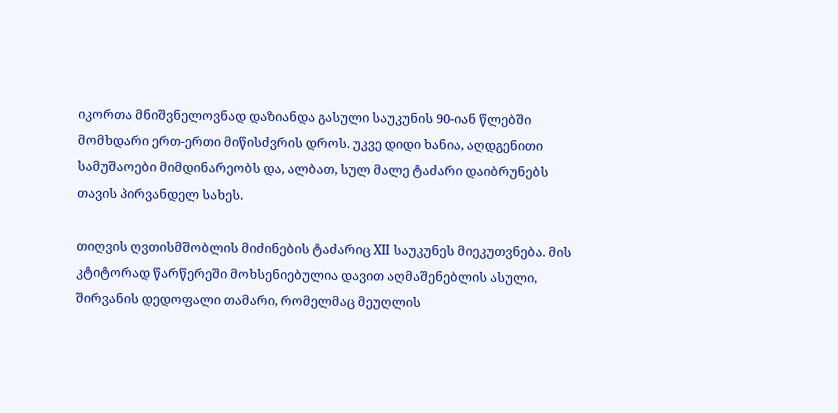იკორთა მნიშვნელოვნად დაზიანდა გასული საუკუნის 90-იან წლებში მომხდარი ერთ-ერთი მიწისძვრის დროს. უკვე დიდი ხანია, აღდგენითი სამუშაოები მიმდინარეობს და, ალბათ, სულ მალე ტაძარი დაიბრუნებს თავის პირვანდელ სახეს.

თიღვის ღვთისმშობლის მიძინების ტაძარიც XII საუკუნეს მიეკუთვნება. მის კტიტორად წარწერეში მოხსენიებულია დავით აღმაშენებლის ასული, შირვანის დედოფალი თამარი, რომელმაც მეუღლის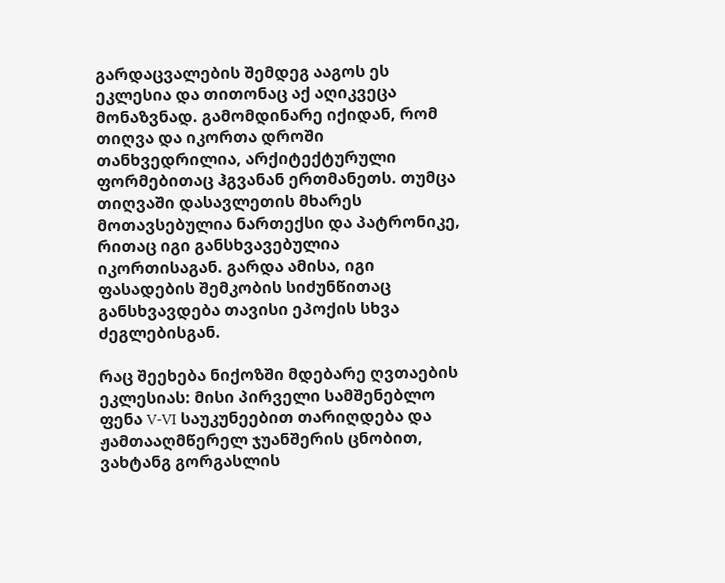გარდაცვალების შემდეგ ააგოს ეს ეკლესია და თითონაც აქ აღიკვეცა მონაზვნად. გამომდინარე იქიდან, რომ თიღვა და იკორთა დროში თანხვედრილია, არქიტექტურული ფორმებითაც ჰგვანან ერთმანეთს. თუმცა თიღვაში დასავლეთის მხარეს მოთავსებულია ნართექსი და პატრონიკე, რითაც იგი განსხვავებულია იკორთისაგან. გარდა ამისა, იგი ფასადების შემკობის სიძუნწითაც განსხვავდება თავისი ეპოქის სხვა ძეგლებისგან.

რაც შეეხება ნიქოზში მდებარე ღვთაების ეკლესიას: მისი პირველი სამშენებლო ფენა V-VI საუკუნეებით თარიღდება და ჟამთააღმწერელ ჯუანშერის ცნობით, ვახტანგ გორგასლის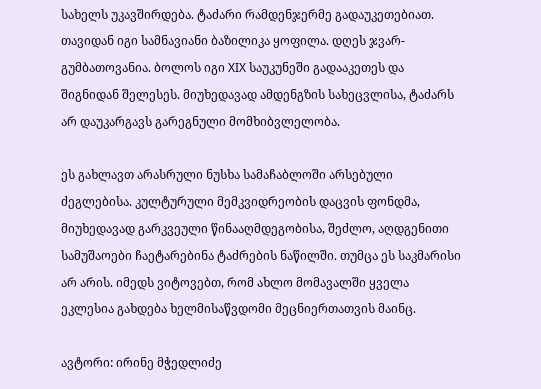სახელს უკავშირდება. ტაძარი რამდენჯერმე გადაუკეთებიათ. თავიდან იგი სამნავიანი ბაზილიკა ყოფილა. დღეს ჯვარ-გუმბათოვანია. ბოლოს იგი XIX საუკუნეში გადააკეთეს და შიგნიდან შელესეს. მიუხედავად ამდენგზის სახეცვლისა, ტაძარს არ დაუკარგავს გარეგნული მომხიბვლელობა.

ეს გახლავთ არასრული ნუსხა სამაჩაბლოში არსებული ძეგლებისა. კულტურული მემკვიდრეობის დაცვის ფონდმა, მიუხედავად გარკვეული წინააღმდეგობისა, შეძლო, აღდგენითი სამუშაოები ჩაეტარებინა ტაძრების ნაწილში. თუმცა ეს საკმარისი არ არის. იმედს ვიტოვებთ, რომ ახლო მომავალში ყველა ეკლესია გახდება ხელმისაწვდომი მეცნიერთათვის მაინც.

ავტორი: ირინე მჭედლიძე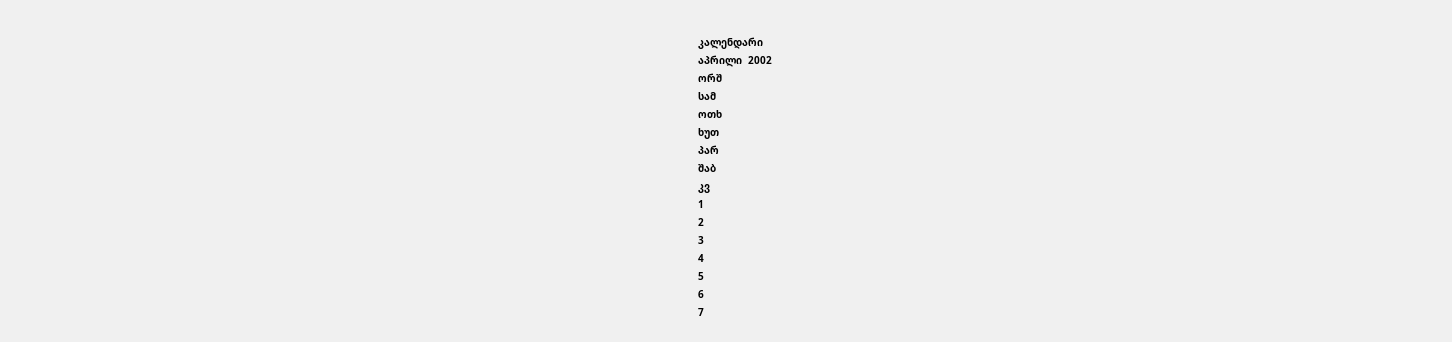კალენდარი
აპრილი  2002
ორშ
სამ
ოთხ
ხუთ
პარ
შაბ
კვ
1
2
3
4
5
6
7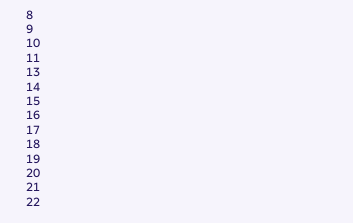8
9
10
11
13
14
15
16
17
18
19
20
21
22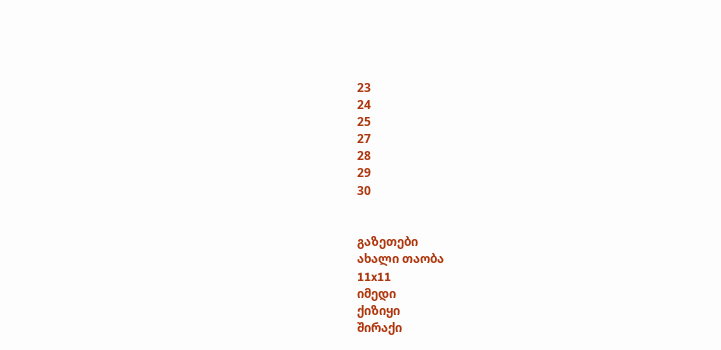23
24
25
27
28
29
30


გაზეთები
ახალი თაობა
11x11
იმედი
ქიზიყი
შირაქი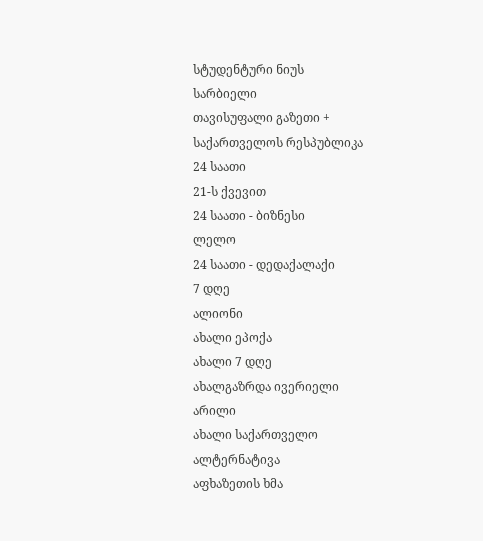სტუდენტური ნიუს
სარბიელი
თავისუფალი გაზეთი +
საქართველოს რესპუბლიკა
24 საათი
21-ს ქვევით
24 საათი - ბიზნესი
ლელო
24 საათი - დედაქალაქი
7 დღე
ალიონი
ახალი ეპოქა
ახალი 7 დღე
ახალგაზრდა ივერიელი
არილი
ახალი საქართველო
ალტერნატივა
აფხაზეთის ხმა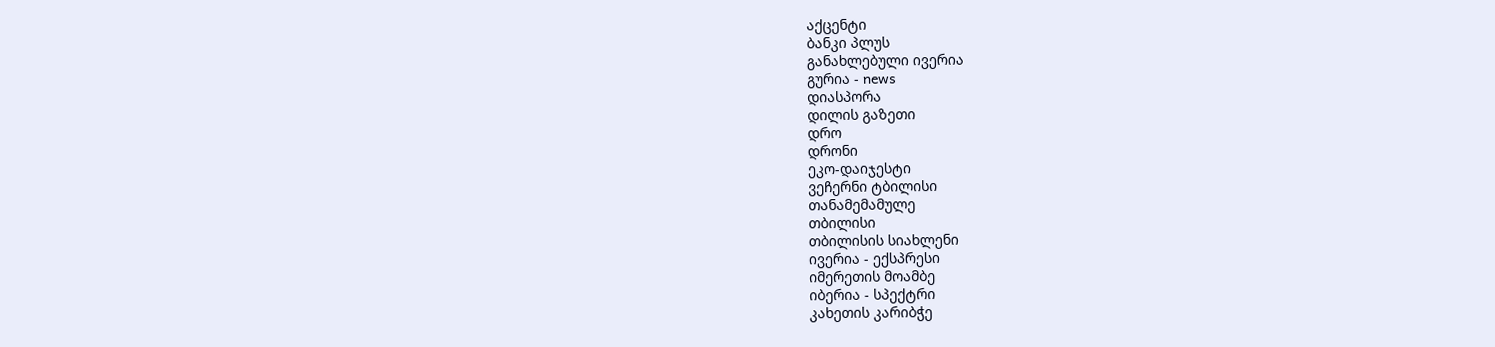აქცენტი
ბანკი პლუს
განახლებული ივერია
გურია - news
დიასპორა
დილის გაზეთი
დრო
დრონი
ეკო-დაიჯესტი
ვეჩერნი ტბილისი
თანამემამულე
თბილისი
თბილისის სიახლენი
ივერია - ექსპრესი
იმერეთის მოამბე
იბერია - სპექტრი
კახეთის კარიბჭე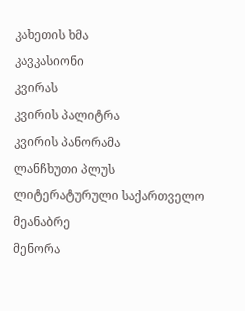კახეთის ხმა
კავკასიონი
კვირას
კვირის პალიტრა
კვირის პანორამა
ლანჩხუთი პლუს
ლიტერატურული საქართველო
მეანაბრე
მენორა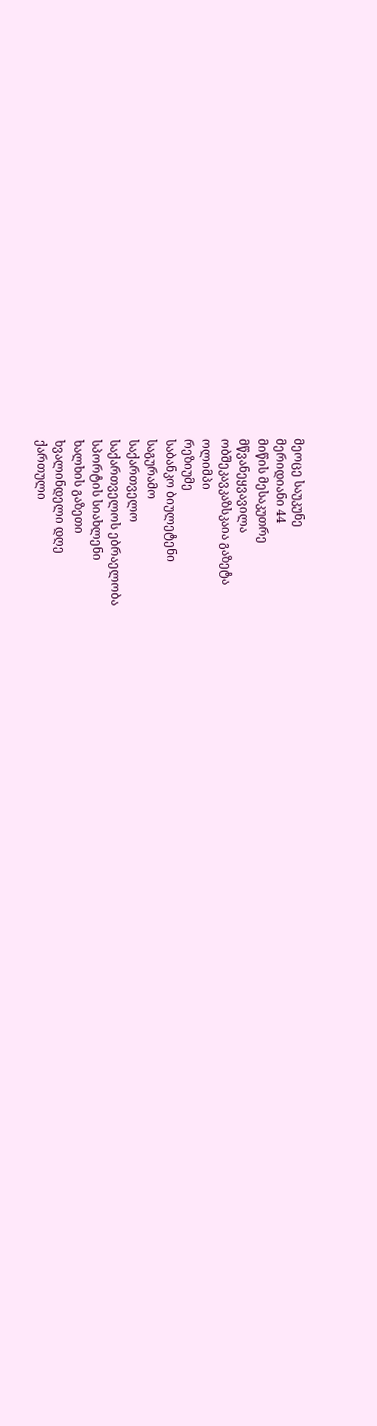მეოცე საუკუნე
მერიდიანი 44
მიწის მესაკუთრე
მწვანეყვავილა
ობშეკავკაზსკაია გაზეტა
ოლიმპი
რეზიუმე
საბანკო ბიულეტენი
საგურამო
საქართველო
საქართველოს ებრაელობა
სპორტის სიახლენი
ხალხის გაზეთი
ხვალინდელი დღე
ქართული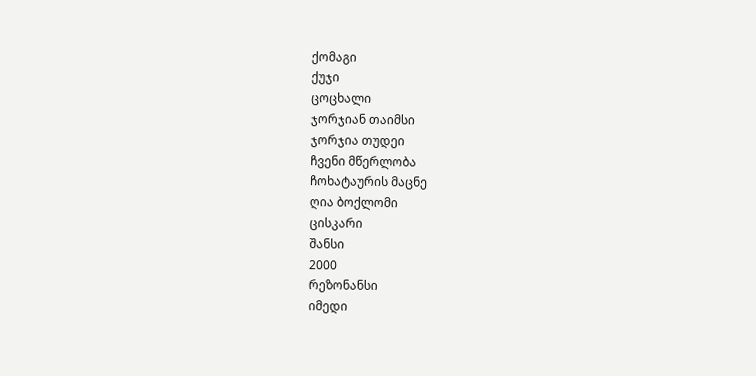ქომაგი
ქუჯი
ცოცხალი
ჯორჯიან თაიმსი
ჯორჯია თუდეი
ჩვენი მწერლობა
ჩოხატაურის მაცნე
ღია ბოქლომი
ცისკარი
შანსი
2000
რეზონანსი
იმედი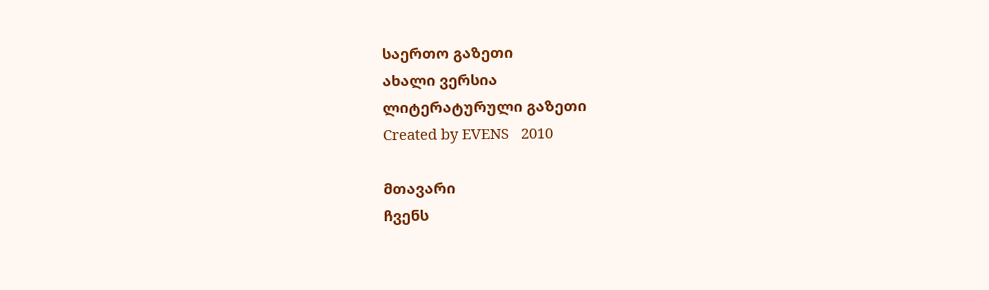საერთო გაზეთი
ახალი ვერსია
ლიტერატურული გაზეთი
Created by EVENS   2010

მთავარი
ჩვენს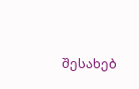შესახებ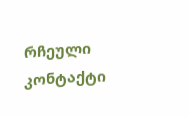რჩეული
კონტაქტი